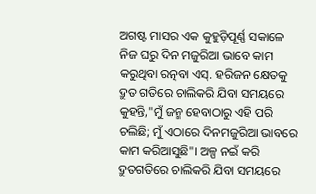ଅଗଷ୍ଟ ମାସର ଏକ କୁହୁଡ଼ିପୂର୍ଣ୍ଣ ସକାଳେ ନିଜ ଘରୁ ଦିନ ମଜୁରିଆ ଭାବେ କାମ କରୁଥିବା ରତ୍ନବା ଏସ୍. ହରିଜନ କ୍ଷେତକୁ ଦ୍ରୁତ ଗତିରେ ଚାଲିକରି ଯିବା ସମୟରେ କୁହନ୍ତି,"ମୁଁ ଜନ୍ମ ହେବାଠାରୁ ଏହି ପରି ଚଲିଛି; ମୁଁ ଏଠାରେ ଦିନମଜୁରିଆ ଭାବରେ କାମ କରିଆସୁଛି"। ଅଳ୍ପ ନଇଁ କରି ଦ୍ରୁତଗତିରେ ଚାଲିକରି ଯିବା ସମୟରେ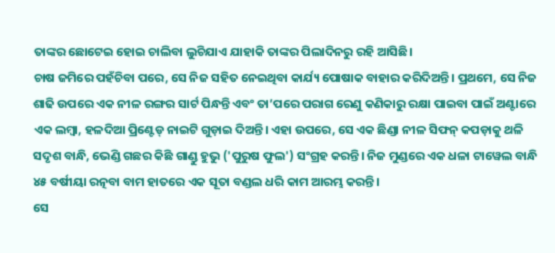ତାଙ୍କର ଛୋଟେଇ ହୋଇ ଚାଲିବା ଲୁଚିଯାଏ ଯାହାକି ତାଙ୍କର ପିଲାଦିନରୁ ରହି ଆସିଛି।
ଚାଷ ଜମିରେ ପହଁଚିବା ପରେ, ସେ ନିଜ ସହିତ ନେଇଥିବା କାର୍ଯ୍ୟ ପୋଷାକ ବାହାର କରିଦିଅନ୍ତି। ପ୍ରଥମେ, ସେ ନିଜ ଶାଢି ଉପରେ ଏକ ନୀଳ ରଙ୍ଗର ସାର୍ଟ ପିନ୍ଧନ୍ତି ଏବଂ ତା’ପରେ ପରାଗ ରେଣୁ କଣିକାରୁ ରକ୍ଷା ପାଇବା ପାଇଁ ଅଣ୍ଟାରେ ଏକ ଲମ୍ବା, ହଳଦିଆ ପ୍ରିଣ୍ଟେଡ୍ ନାଇଟି ଗୁଡ଼ାଇ ଦିଅନ୍ତି। ଏହା ଉପରେ, ସେ ଏକ ଛିଣ୍ଡା ନୀଳ ସିଫନ୍ କପଡ଼ାକୁ ଥଳି ସଦୃଶ ବାନ୍ଧି, ଭେଣ୍ଡି ଗଛର କିଛି ଗାଣ୍ଡୁ ହୁଭୁ ('ପୁରୁଷ ଫୁଲ') ସଂଗ୍ରହ କରନ୍ତି। ନିଜ ମୁଣ୍ଡରେ ଏକ ଧଳା ଟାୱେଲ ବାନ୍ଧି ୪୫ ବର୍ଷୀୟା ରତ୍ନବା ବାମ ହାତରେ ଏକ ସୂତା ବଣ୍ଡଲ ଧରି କାମ ଆରମ୍ଭ କରନ୍ତି।
ସେ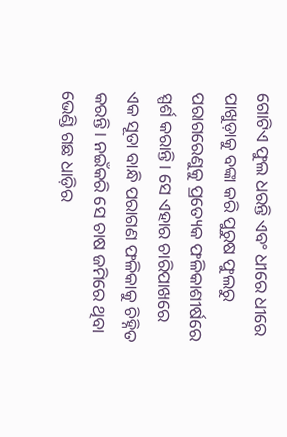ଗୋଟିଏ ଫୁଲ ଧରନ୍ତି ଏବଂ ଧୀରେ ଧୀରେ ପାଖୁଡ଼ାକୁ ବଙ୍କା କରି ପୁରୁଷ ଫୁଲରୁ ପରାଗରେଣୁକୁ ପ୍ରତ୍ୟେକ ଫଳିକାଶୀର୍ଷରେ ସ୍ପର୍ଶ କରାନ୍ତି। ସେ ଏହାର ଚାରିପାଖରେ ଏକ ସୂତା ବାନ୍ଧି ପରାଗଣ ଫଳିକାକୁ ଚିହ୍ନିତ କରନ୍ତି। ନଇଁକରି ସେ ଚାଷ ଜମିରେ ଥିବା ଭେଣ୍ଡି ଗଛ ଧାଡ଼ିର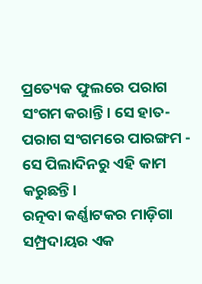ପ୍ରତ୍ୟେକ ଫୁଲରେ ପରାଗ ସଂଗମ କରାନ୍ତି। ସେ ହାତ-ପରାଗ ସଂଗମରେ ପାରଙ୍ଗମ - ସେ ପିଲାଦିନରୁ ଏହି କାମ କରୁଛନ୍ତି।
ରତ୍ନବା କର୍ଣ୍ଣାଟକର ମାଡ଼ିଗା ସମ୍ପ୍ରଦାୟର ଏକ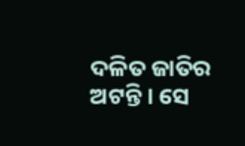ଦଳିତ ଜାତିର ଅଟନ୍ତି। ସେ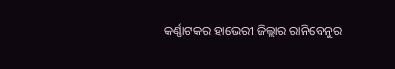କର୍ଣ୍ଣାଟକର ହାଭେରୀ ଜିଲ୍ଲାର ରାନିବେନୁର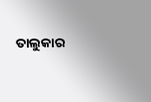ତାଲୁକାର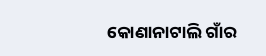କୋଣାନାଟାଲି ଗାଁର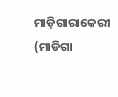ମାଡ଼ିଗାରାକେରୀ (ମାଡିଗା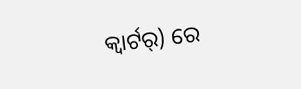କ୍ୱାର୍ଟର୍) ରେ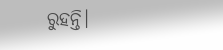ରୁହନ୍ତି।